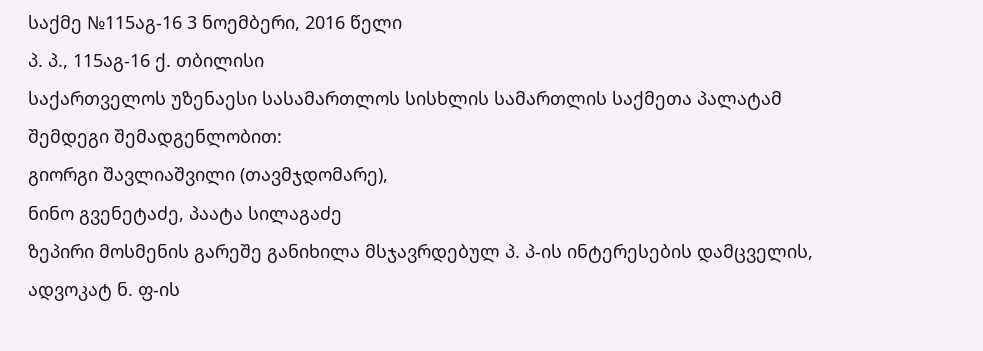საქმე №115აგ-16 3 ნოემბერი, 2016 წელი
პ. პ., 115აგ-16 ქ. თბილისი
საქართველოს უზენაესი სასამართლოს სისხლის სამართლის საქმეთა პალატამ შემდეგი შემადგენლობით:
გიორგი შავლიაშვილი (თავმჯდომარე),
ნინო გვენეტაძე, პაატა სილაგაძე
ზეპირი მოსმენის გარეშე განიხილა მსჯავრდებულ პ. პ-ის ინტერესების დამცველის, ადვოკატ ნ. ფ-ის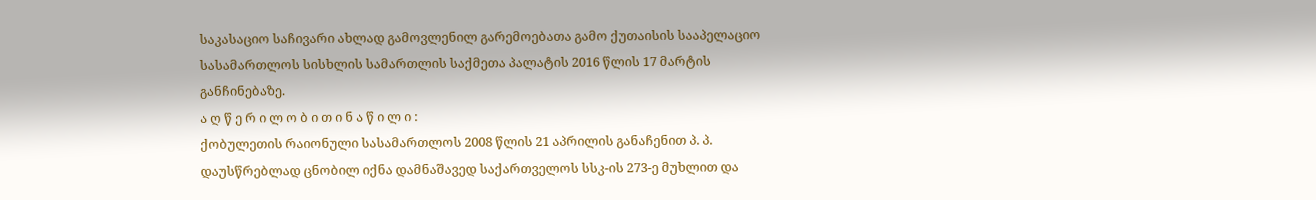საკასაციო საჩივარი ახლად გამოვლენილ გარემოებათა გამო ქუთაისის სააპელაციო სასამართლოს სისხლის სამართლის საქმეთა პალატის 2016 წლის 17 მარტის განჩინებაზე.
ა ღ წ ე რ ი ლ ო ბ ი თ ი ნ ა წ ი ლ ი :
ქობულეთის რაიონული სასამართლოს 2008 წლის 21 აპრილის განაჩენით პ. პ. დაუსწრებლად ცნობილ იქნა დამნაშავედ საქართველოს სსკ-ის 273-ე მუხლით და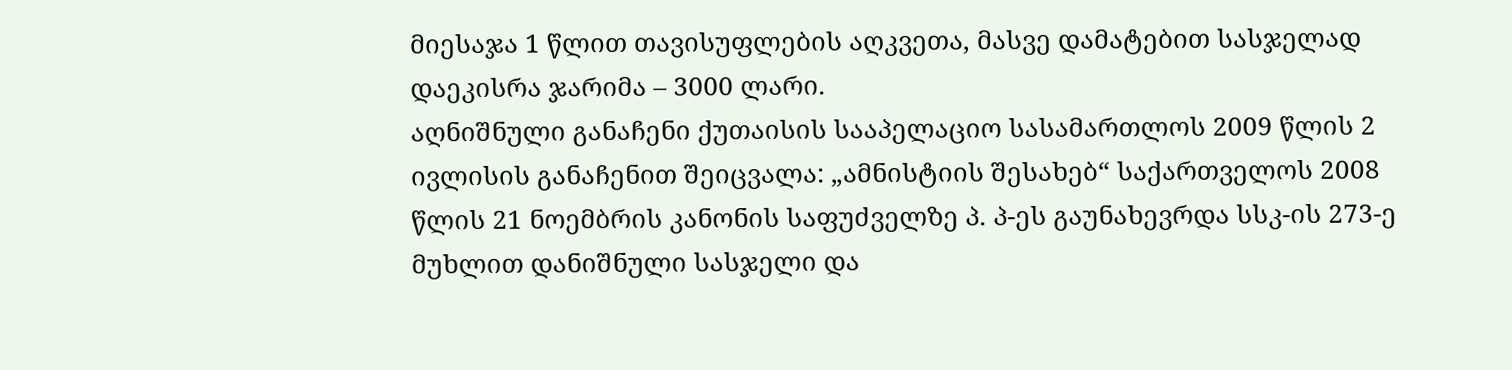მიესაჯა 1 წლით თავისუფლების აღკვეთა, მასვე დამატებით სასჯელად დაეკისრა ჯარიმა – 3000 ლარი.
აღნიშნული განაჩენი ქუთაისის სააპელაციო სასამართლოს 2009 წლის 2 ივლისის განაჩენით შეიცვალა: „ამნისტიის შესახებ“ საქართველოს 2008 წლის 21 ნოემბრის კანონის საფუძველზე პ. პ-ეს გაუნახევრდა სსკ-ის 273-ე მუხლით დანიშნული სასჯელი და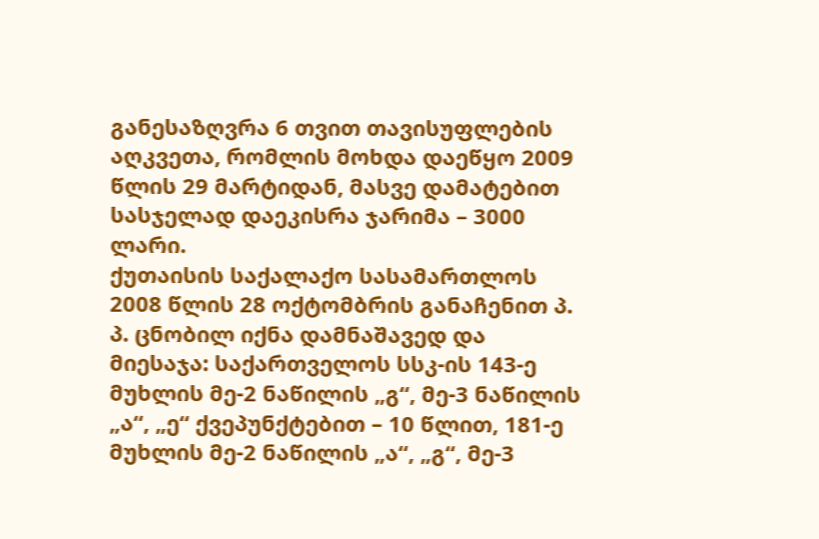განესაზღვრა 6 თვით თავისუფლების აღკვეთა, რომლის მოხდა დაეწყო 2009 წლის 29 მარტიდან, მასვე დამატებით სასჯელად დაეკისრა ჯარიმა – 3000 ლარი.
ქუთაისის საქალაქო სასამართლოს 2008 წლის 28 ოქტომბრის განაჩენით პ. პ. ცნობილ იქნა დამნაშავედ და მიესაჯა: საქართველოს სსკ-ის 143-ე მუხლის მე-2 ნაწილის „გ“, მე-3 ნაწილის „ა“, „ე“ ქვეპუნქტებით – 10 წლით, 181-ე მუხლის მე-2 ნაწილის „ა“, „გ“, მე-3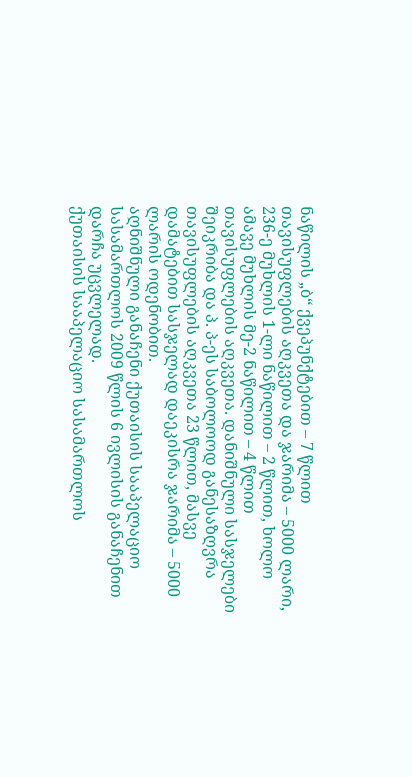ნაწილის „ბ“ ქვეპუნქტებით – 7 წლით თავისუფლების აღკვეთა და ჯარიმა – 5000 ლარი, 236-ე მუხლის 1-ლი ნაწილით – 2 წლით, ხოლო ამავე მუხლის მე-2 ნაწილით – 4 წლით თავისუფლების აღკვეთა. დანიშნული სასჯელები შეიკრიბა და პ. პ-ეს საბოლოოდ განესაზღვრა თავისუფლების აღკვეთა 23 წლით, მასვე დამატებით სასჯელად დაეკისრა ჯარიმა – 5000 ლარის ოდენობით.
აღნიშნული განაჩენი ქუთაისის სააპელაციო სასამართლოს 2009 წლის 6 ივლისის განაჩენით დარჩა უცვლელად.
ქუთაისის სააპელაციო სასამართლოს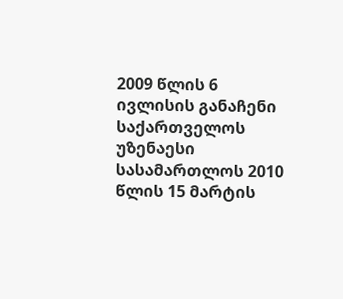2009 წლის 6 ივლისის განაჩენი საქართველოს უზენაესი სასამართლოს 2010 წლის 15 მარტის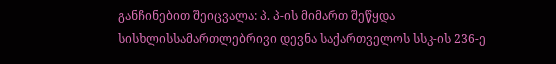განჩინებით შეიცვალა: პ. პ-ის მიმართ შეწყდა სისხლისსამართლებრივი დევნა საქართველოს სსკ-ის 236-ე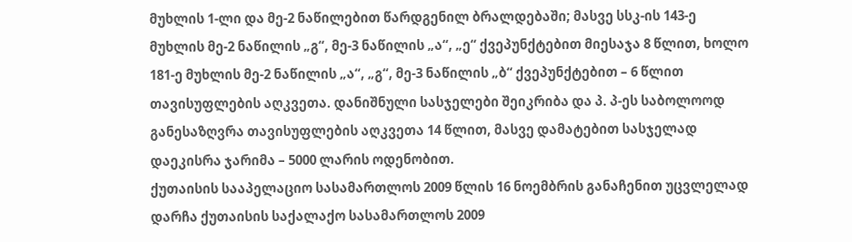მუხლის 1-ლი და მე-2 ნაწილებით წარდგენილ ბრალდებაში; მასვე სსკ-ის 143-ე მუხლის მე-2 ნაწილის „გ“, მე-3 ნაწილის „ა“, „ე“ ქვეპუნქტებით მიესაჯა 8 წლით, ხოლო 181-ე მუხლის მე-2 ნაწილის „ა“, „გ“, მე-3 ნაწილის „ბ“ ქვეპუნქტებით – 6 წლით თავისუფლების აღკვეთა. დანიშნული სასჯელები შეიკრიბა და პ. პ-ეს საბოლოოდ განესაზღვრა თავისუფლების აღკვეთა 14 წლით, მასვე დამატებით სასჯელად დაეკისრა ჯარიმა – 5000 ლარის ოდენობით.
ქუთაისის სააპელაციო სასამართლოს 2009 წლის 16 ნოემბრის განაჩენით უცვლელად დარჩა ქუთაისის საქალაქო სასამართლოს 2009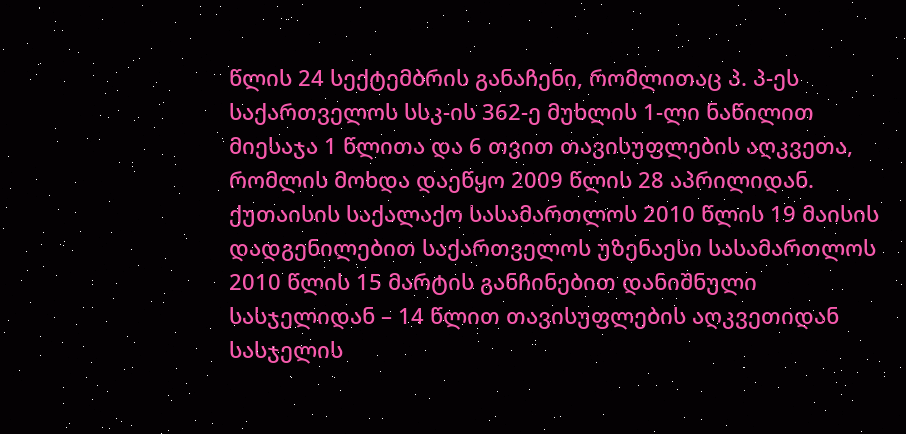წლის 24 სექტემბრის განაჩენი, რომლითაც პ. პ-ეს საქართველოს სსკ-ის 362-ე მუხლის 1-ლი ნაწილით მიესაჯა 1 წლითა და 6 თვით თავისუფლების აღკვეთა, რომლის მოხდა დაეწყო 2009 წლის 28 აპრილიდან.
ქუთაისის საქალაქო სასამართლოს 2010 წლის 19 მაისის დადგენილებით საქართველოს უზენაესი სასამართლოს 2010 წლის 15 მარტის განჩინებით დანიშნული სასჯელიდან – 14 წლით თავისუფლების აღკვეთიდან სასჯელის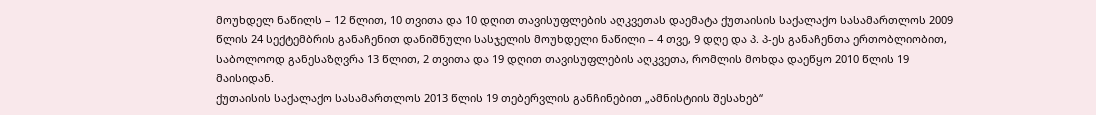მოუხდელ ნაწილს – 12 წლით, 10 თვითა და 10 დღით თავისუფლების აღკვეთას დაემატა ქუთაისის საქალაქო სასამართლოს 2009 წლის 24 სექტემბრის განაჩენით დანიშნული სასჯელის მოუხდელი ნაწილი – 4 თვე, 9 დღე და პ. პ-ეს განაჩენთა ერთობლიობით, საბოლოოდ განესაზღვრა 13 წლით, 2 თვითა და 19 დღით თავისუფლების აღკვეთა, რომლის მოხდა დაეწყო 2010 წლის 19 მაისიდან.
ქუთაისის საქალაქო სასამართლოს 2013 წლის 19 თებერვლის განჩინებით „ამნისტიის შესახებ“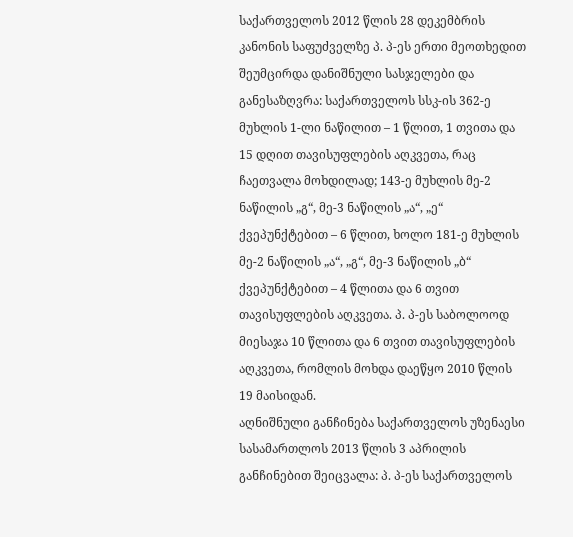საქართველოს 2012 წლის 28 დეკემბრის კანონის საფუძველზე პ. პ-ეს ერთი მეოთხედით შეუმცირდა დანიშნული სასჯელები და განესაზღვრა: საქართველოს სსკ-ის 362-ე მუხლის 1-ლი ნაწილით – 1 წლით, 1 თვითა და 15 დღით თავისუფლების აღკვეთა, რაც ჩაეთვალა მოხდილად; 143-ე მუხლის მე-2 ნაწილის „გ“, მე-3 ნაწილის „ა“, „ე“ ქვეპუნქტებით – 6 წლით, ხოლო 181-ე მუხლის მე-2 ნაწილის „ა“, „გ“, მე-3 ნაწილის „ბ“ ქვეპუნქტებით – 4 წლითა და 6 თვით თავისუფლების აღკვეთა. პ. პ-ეს საბოლოოდ მიესაჯა 10 წლითა და 6 თვით თავისუფლების აღკვეთა, რომლის მოხდა დაეწყო 2010 წლის 19 მაისიდან.
აღნიშნული განჩინება საქართველოს უზენაესი სასამართლოს 2013 წლის 3 აპრილის განჩინებით შეიცვალა: პ. პ-ეს საქართველოს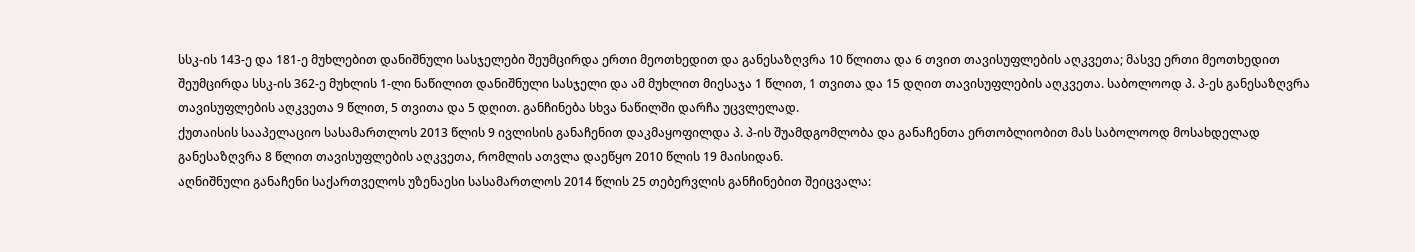სსკ-ის 143-ე და 181-ე მუხლებით დანიშნული სასჯელები შეუმცირდა ერთი მეოთხედით და განესაზღვრა 10 წლითა და 6 თვით თავისუფლების აღკვეთა; მასვე ერთი მეოთხედით შეუმცირდა სსკ-ის 362-ე მუხლის 1-ლი ნაწილით დანიშნული სასჯელი და ამ მუხლით მიესაჯა 1 წლით, 1 თვითა და 15 დღით თავისუფლების აღკვეთა. საბოლოოდ პ. პ-ეს განესაზღვრა თავისუფლების აღკვეთა 9 წლით, 5 თვითა და 5 დღით. განჩინება სხვა ნაწილში დარჩა უცვლელად.
ქუთაისის სააპელაციო სასამართლოს 2013 წლის 9 ივლისის განაჩენით დაკმაყოფილდა პ. პ-ის შუამდგომლობა და განაჩენთა ერთობლიობით მას საბოლოოდ მოსახდელად განესაზღვრა 8 წლით თავისუფლების აღკვეთა, რომლის ათვლა დაეწყო 2010 წლის 19 მაისიდან.
აღნიშნული განაჩენი საქართველოს უზენაესი სასამართლოს 2014 წლის 25 თებერვლის განჩინებით შეიცვალა: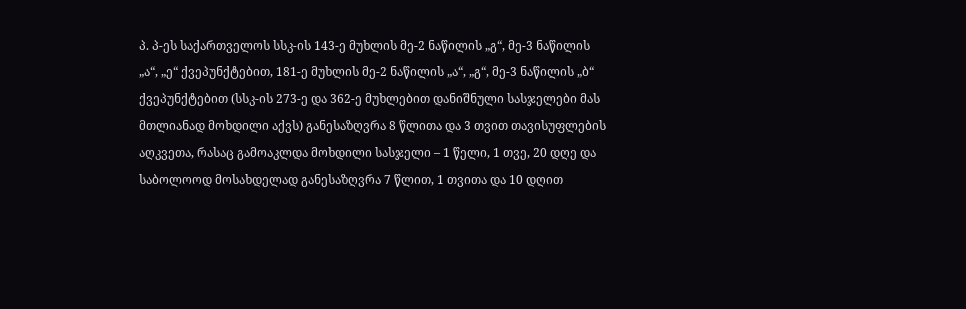პ. პ-ეს საქართველოს სსკ-ის 143-ე მუხლის მე-2 ნაწილის „გ“, მე-3 ნაწილის „ა“, „ე“ ქვეპუნქტებით, 181-ე მუხლის მე-2 ნაწილის „ა“, „გ“, მე-3 ნაწილის „ბ“ ქვეპუნქტებით (სსკ-ის 273-ე და 362-ე მუხლებით დანიშნული სასჯელები მას მთლიანად მოხდილი აქვს) განესაზღვრა 8 წლითა და 3 თვით თავისუფლების აღკვეთა, რასაც გამოაკლდა მოხდილი სასჯელი – 1 წელი, 1 თვე, 20 დღე და საბოლოოდ მოსახდელად განესაზღვრა 7 წლით, 1 თვითა და 10 დღით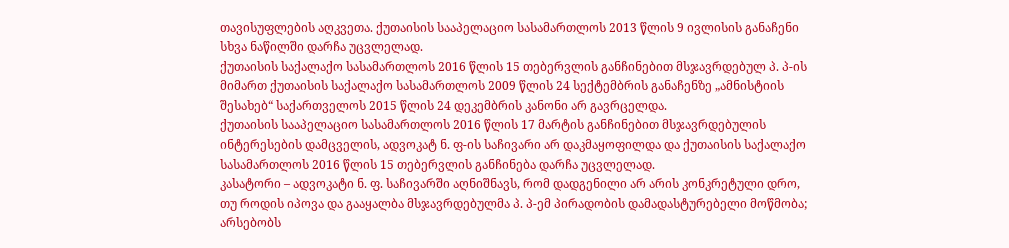თავისუფლების აღკვეთა. ქუთაისის სააპელაციო სასამართლოს 2013 წლის 9 ივლისის განაჩენი სხვა ნაწილში დარჩა უცვლელად.
ქუთაისის საქალაქო სასამართლოს 2016 წლის 15 თებერვლის განჩინებით მსჯავრდებულ პ. პ-ის მიმართ ქუთაისის საქალაქო სასამართლოს 2009 წლის 24 სექტემბრის განაჩენზე „ამნისტიის შესახებ“ საქართველოს 2015 წლის 24 დეკემბრის კანონი არ გავრცელდა.
ქუთაისის სააპელაციო სასამართლოს 2016 წლის 17 მარტის განჩინებით მსჯავრდებულის ინტერესების დამცველის, ადვოკატ ნ. ფ-ის საჩივარი არ დაკმაყოფილდა და ქუთაისის საქალაქო სასამართლოს 2016 წლის 15 თებერვლის განჩინება დარჩა უცვლელად.
კასატორი – ადვოკატი ნ. ფ. საჩივარში აღნიშნავს, რომ დადგენილი არ არის კონკრეტული დრო, თუ როდის იპოვა და გააყალბა მსჯავრდებულმა პ. პ-ემ პირადობის დამადასტურებელი მოწმობა; არსებობს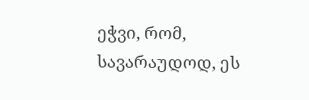ეჭვი, რომ, სავარაუდოდ, ეს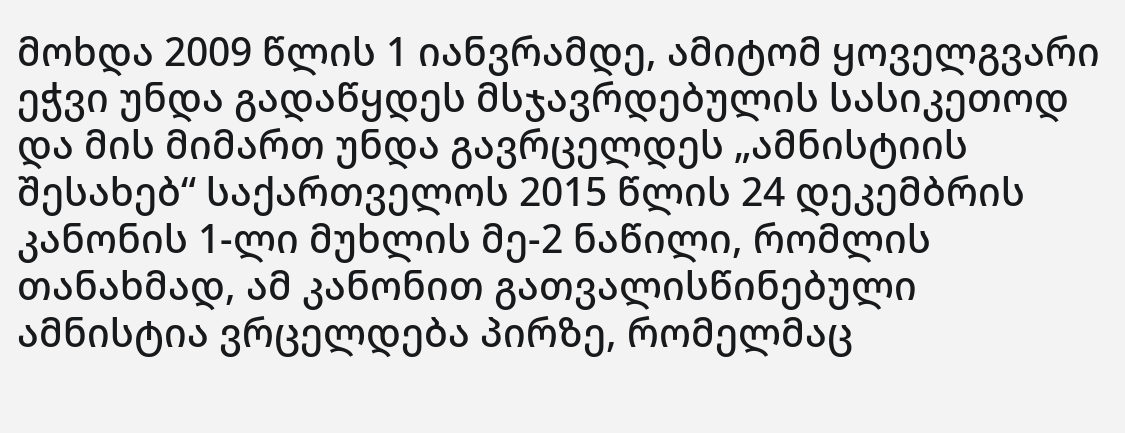მოხდა 2009 წლის 1 იანვრამდე, ამიტომ ყოველგვარი ეჭვი უნდა გადაწყდეს მსჯავრდებულის სასიკეთოდ და მის მიმართ უნდა გავრცელდეს „ამნისტიის შესახებ“ საქართველოს 2015 წლის 24 დეკემბრის კანონის 1-ლი მუხლის მე-2 ნაწილი, რომლის თანახმად, ამ კანონით გათვალისწინებული ამნისტია ვრცელდება პირზე, რომელმაც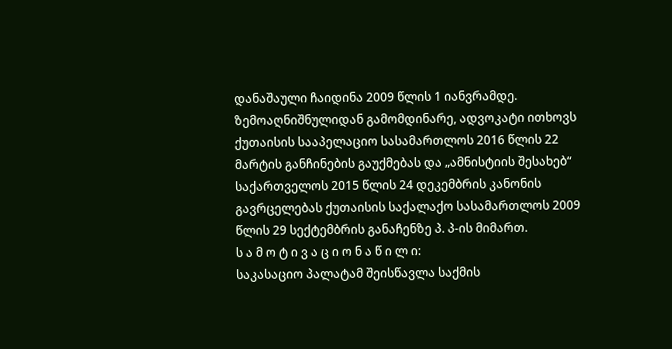დანაშაული ჩაიდინა 2009 წლის 1 იანვრამდე.
ზემოაღნიშნულიდან გამომდინარე, ადვოკატი ითხოვს ქუთაისის სააპელაციო სასამართლოს 2016 წლის 22 მარტის განჩინების გაუქმებას და „ამნისტიის შესახებ“ საქართველოს 2015 წლის 24 დეკემბრის კანონის გავრცელებას ქუთაისის საქალაქო სასამართლოს 2009 წლის 29 სექტემბრის განაჩენზე პ. პ-ის მიმართ.
ს ა მ ო ტ ი ვ ა ც ი ო ნ ა წ ი ლ ი:
საკასაციო პალატამ შეისწავლა საქმის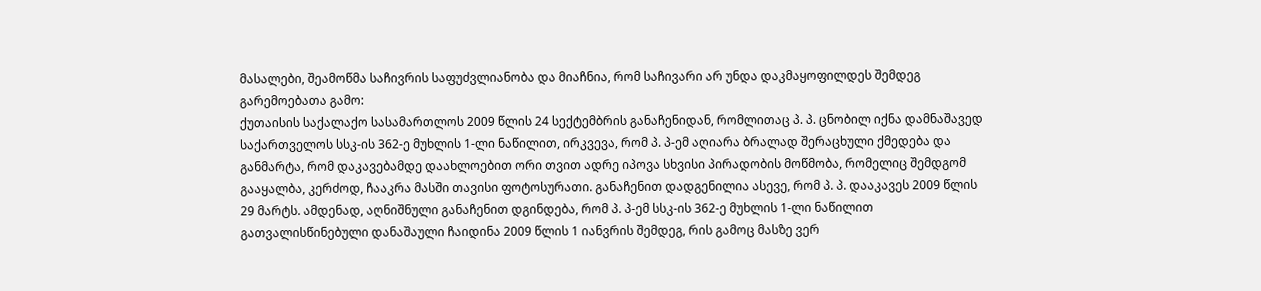მასალები, შეამოწმა საჩივრის საფუძვლიანობა და მიაჩნია, რომ საჩივარი არ უნდა დაკმაყოფილდეს შემდეგ გარემოებათა გამო:
ქუთაისის საქალაქო სასამართლოს 2009 წლის 24 სექტემბრის განაჩენიდან, რომლითაც პ. პ. ცნობილ იქნა დამნაშავედ საქართველოს სსკ-ის 362-ე მუხლის 1-ლი ნაწილით, ირკვევა, რომ პ. პ-ემ აღიარა ბრალად შერაცხული ქმედება და განმარტა, რომ დაკავებამდე დაახლოებით ორი თვით ადრე იპოვა სხვისი პირადობის მოწმობა, რომელიც შემდგომ გააყალბა, კერძოდ, ჩააკრა მასში თავისი ფოტოსურათი. განაჩენით დადგენილია ასევე, რომ პ. პ. დააკავეს 2009 წლის 29 მარტს. ამდენად, აღნიშნული განაჩენით დგინდება, რომ პ. პ-ემ სსკ-ის 362-ე მუხლის 1-ლი ნაწილით გათვალისწინებული დანაშაული ჩაიდინა 2009 წლის 1 იანვრის შემდეგ, რის გამოც მასზე ვერ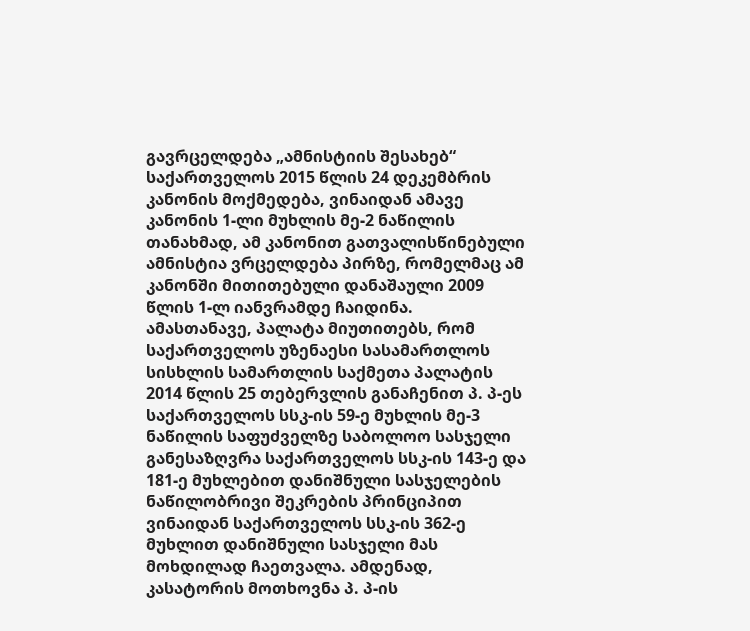გავრცელდება „ამნისტიის შესახებ“ საქართველოს 2015 წლის 24 დეკემბრის კანონის მოქმედება, ვინაიდან ამავე კანონის 1-ლი მუხლის მე-2 ნაწილის თანახმად, ამ კანონით გათვალისწინებული ამნისტია ვრცელდება პირზე, რომელმაც ამ კანონში მითითებული დანაშაული 2009 წლის 1-ლ იანვრამდე ჩაიდინა.
ამასთანავე, პალატა მიუთითებს, რომ საქართველოს უზენაესი სასამართლოს სისხლის სამართლის საქმეთა პალატის 2014 წლის 25 თებერვლის განაჩენით პ. პ-ეს საქართველოს სსკ-ის 59-ე მუხლის მე-3 ნაწილის საფუძველზე საბოლოო სასჯელი განესაზღვრა საქართველოს სსკ-ის 143-ე და 181-ე მუხლებით დანიშნული სასჯელების ნაწილობრივი შეკრების პრინციპით ვინაიდან საქართველოს სსკ-ის 362-ე მუხლით დანიშნული სასჯელი მას მოხდილად ჩაეთვალა. ამდენად, კასატორის მოთხოვნა პ. პ-ის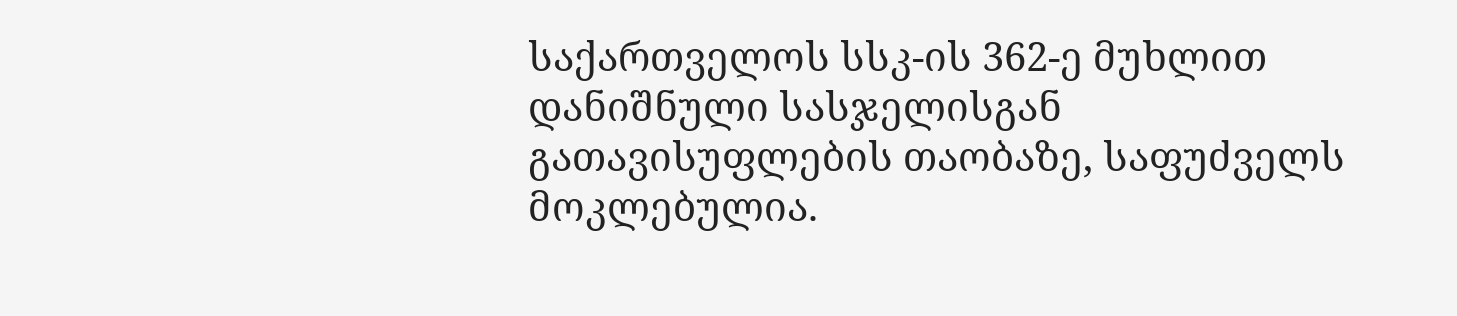საქართველოს სსკ-ის 362-ე მუხლით დანიშნული სასჯელისგან გათავისუფლების თაობაზე, საფუძველს მოკლებულია.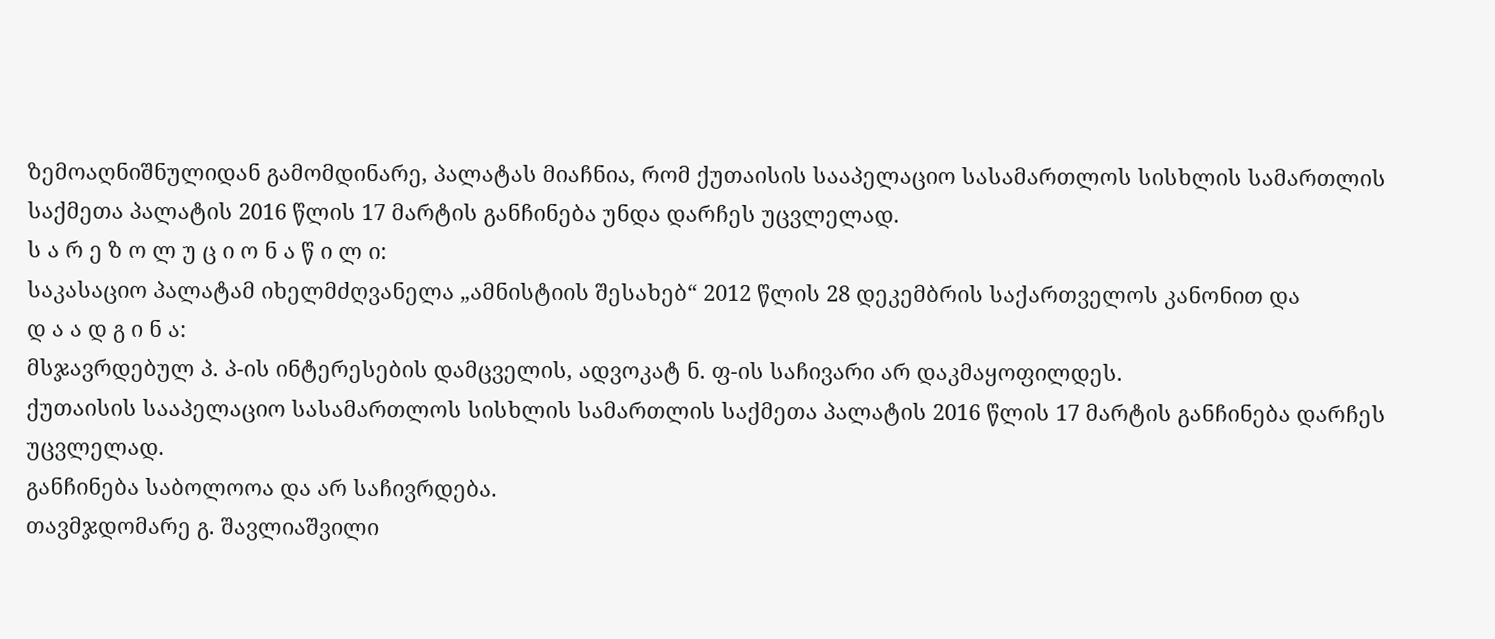ზემოაღნიშნულიდან გამომდინარე, პალატას მიაჩნია, რომ ქუთაისის სააპელაციო სასამართლოს სისხლის სამართლის საქმეთა პალატის 2016 წლის 17 მარტის განჩინება უნდა დარჩეს უცვლელად.
ს ა რ ე ზ ო ლ უ ც ი ო ნ ა წ ი ლ ი:
საკასაციო პალატამ იხელმძღვანელა „ამნისტიის შესახებ“ 2012 წლის 28 დეკემბრის საქართველოს კანონით და
დ ა ა დ გ ი ნ ა:
მსჯავრდებულ პ. პ-ის ინტერესების დამცველის, ადვოკატ ნ. ფ-ის საჩივარი არ დაკმაყოფილდეს.
ქუთაისის სააპელაციო სასამართლოს სისხლის სამართლის საქმეთა პალატის 2016 წლის 17 მარტის განჩინება დარჩეს უცვლელად.
განჩინება საბოლოოა და არ საჩივრდება.
თავმჯდომარე გ. შავლიაშვილი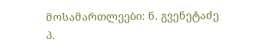მოსამართლეები: ნ. გვენეტაძე
პ.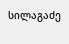სილაგაძე